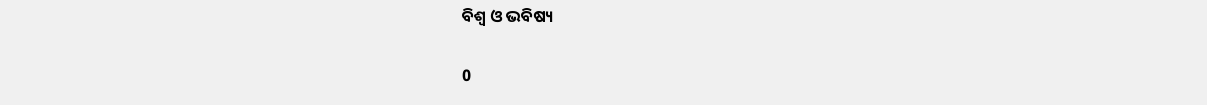ବିଶ୍ବ ଓ ଭବିଷ୍ୟ

0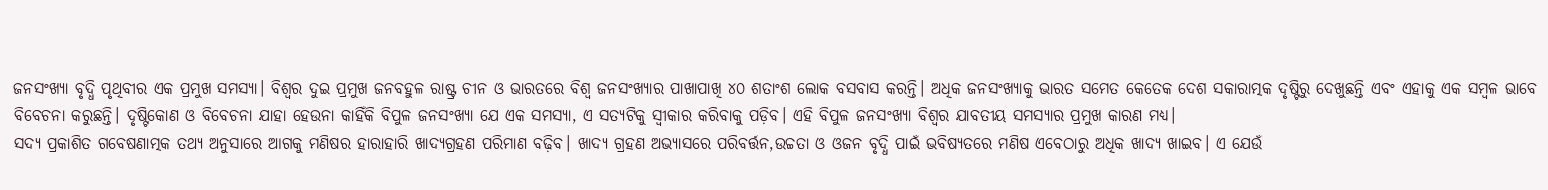ଜନସଂଖ୍ୟା ବୃଦ୍ଧି ପୃଥିବୀର ଏକ ପ୍ରମୁଖ ସମସ୍ୟା। ବିଶ୍ବର ଦୁଇ ପ୍ରମୁଖ ଜନବହୁଳ ରାଷ୍ଟ୍ର ଚୀନ ଓ ଭାରତରେ ବିଶ୍ବ ଜନସଂଖ୍ୟାର ପାଖାପାଖି ୪୦ ଶତାଂଶ ଲୋକ ବସବାସ କରନ୍ତି। ଅଧିକ ଜନସଂଖ୍ୟାକୁ ଭାରତ ସମେତ କେତେକ ଦେଶ ସକାରାତ୍ମକ ଦୃଷ୍ଟିରୁ ଦେଖୁଛନ୍ତି ଏବଂ ଏହାକୁ ଏକ ସମ୍ବଳ ଭାବେ ବିବେଚନା କରୁଛନ୍ତି। ଦୃଷ୍ଟିକୋଣ ଓ ବିବେଚନା ଯାହା ହେଉନା କାହିଁକି ବିପୁଳ ଜନସଂଖ୍ୟା ଯେ ଏକ ସମସ୍ୟା, ଏ ସତ୍ୟଟିକୁ ସ୍ବୀକାର କରିବାକୁ ପଡ଼ିବ। ଏହି ବିପୁଳ ଜନସଂଖ୍ୟା ବିଶ୍ବର ଯାବତୀୟ ସମସ୍ୟାର ପ୍ରମୁଖ କାରଣ ମଧ୍ୟ।
ସଦ୍ୟ ପ୍ରକାଶିତ ଗବେଷଣାତ୍ମକ ତଥ୍ୟ ଅନୁସାରେ ଆଗକୁ ମଣିଷର ହାରାହାରି ଖାଦ୍ୟଗ୍ରହଣ ପରିମାଣ ବଢ଼ିବ। ଖାଦ୍ୟ ଗ୍ରହଣ ଅଭ୍ୟାସରେ ପରିବର୍ତ୍ତନ,ଉଚ୍ଚତା ଓ ଓଜନ ବୃଦ୍ଧି ପାଇଁ ଭବିଷ୍ୟତରେ ମଣିଷ ଏବେଠାରୁ ଅଧିକ ଖାଦ୍ୟ ଖାଇବ। ଏ ଯେଉଁ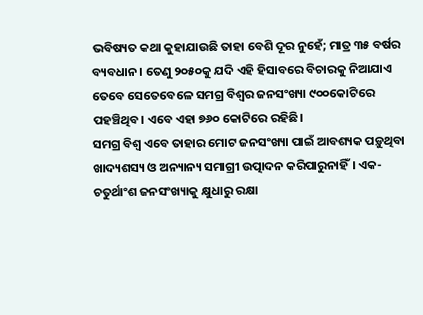ଭବିଷ୍ୟତ କଥା କୁହାଯାଉଛି ତାହା ବେଶି ଦୂର ନୁହେଁ; ମାତ୍ର ୩୫ ବର୍ଷର ବ୍ୟବଧାନ। ତେଣୁ ୨୦୫୦କୁ ଯଦି ଏହି ହିସାବରେ ବିଚାରକୁ ନିଆଯାଏ ତେବେ ସେତେବେଳେ ସମଗ୍ର ବିଶ୍ବର ଜନସଂଖ୍ୟା ୯୦୦କୋଟିରେ ପହଞ୍ଚିଥିବ। ଏବେ ଏହା ୭୬୦ କୋଟିରେ ରହିଛି।
ସମଗ୍ର ବିଶ୍ବ ଏବେ ତାହାର ମୋଟ ଜନସଂଖ୍ୟା ପାଇଁ ଆବଶ୍ୟକ ପଡ଼ୁଥିବା ଖାଦ୍ୟଶସ୍ୟ ଓ ଅନ୍ୟାନ୍ୟ ସମାଗ୍ରୀ ଉତ୍ପାଦନ କରିପାରୁନାହିଁ। ଏକ-ଚତୁର୍ଥାଂଶ ଜନସଂଖ୍ୟାକୁ କ୍ଷୁଧାରୁ ରକ୍ଷା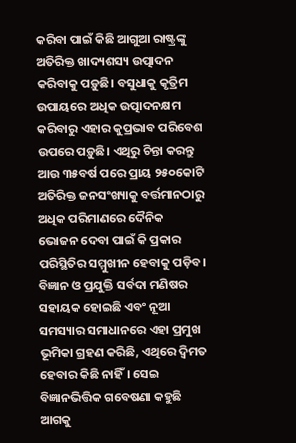କରିବା ପାଇଁ କିଛି ଆଗୁଆ ରାଷ୍ଟ୍ରଙ୍କୁ ଅତିରିକ୍ତ ଖାଦ୍ୟଶସ୍ୟ ଉତ୍ପାଦନ କରିବାକୁ ପଡ଼ୁଛି। ବସୁଧାକୁ କୃତ୍ରିମ ଉପାୟରେ ଅଧିକ ଉତ୍ପାଦନକ୍ଷମ କରିବାରୁ ଏହାର କୁପ୍ରଭାବ ପରିବେଶ ଉପରେ ପଡ଼ୁଛି। ଏଥିରୁ ଚିନ୍ତା କରନ୍ତୁ ଆଉ ୩୫ବର୍ଷ ପରେ ପ୍ରାୟ ୨୫୦କୋଟି ଅତିରିକ୍ତ ଜନସଂଖ୍ୟାକୁ ବର୍ତ୍ତମାନଠାରୁ ଅଧିକ ପରିମାଣରେ ଦୈନିକ ଭୋଜନ ଦେବା ପାଇଁ କି ପ୍ରକାର ପରିସ୍ଥିତିର ସମ୍ମୁଖୀନ ହେବାକୁ ପଡ଼ିବ।
ବିଜ୍ଞାନ ଓ ପ୍ରଯୁକ୍ତି ସର୍ବଦା ମଣିଷର ସହାୟକ ହୋଇଛି ଏବଂ ନୂଆ ସମସ୍ୟାର ସମାଧାନରେ ଏହା ପ୍ରମୁଖ ଭୂମିକା ଗ୍ରହଣ କରିଛି, ଏଥିରେ ଦ୍ବିମତ ହେବାର କିଛି ନାହିଁ। ସେଇ ବିଜ୍ଞାନଭିତ୍ତିକ ଗବେଷଣା କହୁଛି ଆଗକୁ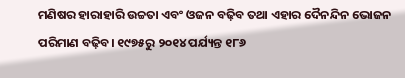ମଣିଷର ହାରାହାରି ଉଚ୍ଚତା ଏବଂ ଓଜନ ବଢ଼ିବ ତଥା ଏହାର ଦୈନନ୍ଦିନ ଭୋଜନ ପରିମାଣ ବଢ଼ିବ। ୧୯୭୫ରୁ ୨୦୧୪ ପର୍ଯ୍ୟନ୍ତ ୧୮୬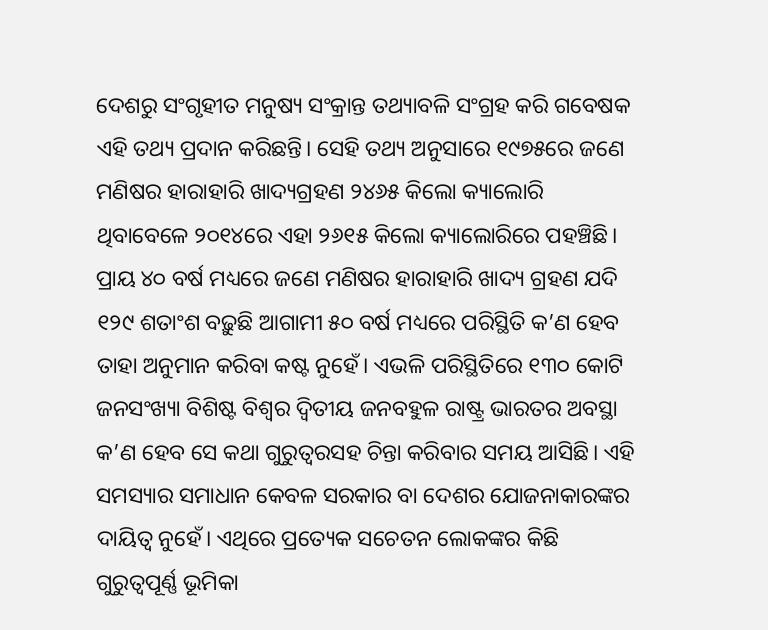ଦେଶରୁ ସଂଗୃହୀତ ମନୁଷ୍ୟ ସଂକ୍ରାନ୍ତ ତଥ୍ୟାବଳି ସଂଗ୍ରହ କରି ଗବେଷକ ଏହି ତଥ୍ୟ ପ୍ରଦାନ କରିଛନ୍ତି। ସେହି ତଥ୍ୟ ଅନୁସାରେ ୧୯୭୫ରେ ଜଣେ ମଣିଷର ହାରାହାରି ଖାଦ୍ୟଗ୍ରହଣ ୨୪୬୫ କିଲୋ କ୍ୟାଲୋରି ଥିବାବେଳେ ୨୦୧୪ରେ ଏହା ୨୬୧୫ କିଲୋ କ୍ୟାଲୋରିରେ ପହଞ୍ଚିଛି।
ପ୍ରାୟ ୪୦ ବର୍ଷ ମଧ୍ୟରେ ଜଣେ ମଣିଷର ହାରାହାରି ଖାଦ୍ୟ ଗ୍ରହଣ ଯଦି ୧୨୯ ଶତାଂଶ ବଢ଼ୁଛି ଆଗାମୀ ୫୦ ବର୍ଷ ମଧ୍ୟରେ ପରିସ୍ଥିତି କ’ଣ ହେବ ତାହା ଅନୁମାନ କରିବା କଷ୍ଟ ନୁହେଁ। ଏଭଳି ପରିସ୍ଥିତିରେ ୧୩୦ କୋଟି ଜନସଂଖ୍ୟା ବିଶିଷ୍ଟ ବିଶ୍ବର ଦ୍ବିତୀୟ ଜନବହୁଳ ରାଷ୍ଟ୍ର ଭାରତର ଅବସ୍ଥା କ’ଣ ହେବ ସେ କଥା ଗୁରୁତ୍ବରସହ ଚିନ୍ତା କରିବାର ସମୟ ଆସିଛି। ଏହି ସମସ୍ୟାର ସମାଧାନ କେବଳ ସରକାର ବା ଦେଶର ଯୋଜନାକାରଙ୍କର ଦାୟିତ୍ବ ନୁହେଁ। ଏଥିରେ ପ୍ରତ୍ୟେକ ସଚେତନ ଲୋକଙ୍କର କିଛି ଗୁରୁତ୍ବପୂର୍ଣ୍ଣ ଭୂମିକା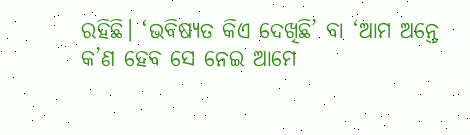ରହିଛି। ‘ଭବିଷ୍ୟତ କିଏ ଦେଖିଛି’ ବା ‘ଆମ ଅନ୍ତେ କ’ଣ ହେବ ସେ ନେଇ ଆମେ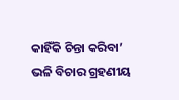କାହିଁକି ଚିନ୍ତା କରିବା’ ଭଳି ବିଚାର ଗ୍ରହଣୀୟ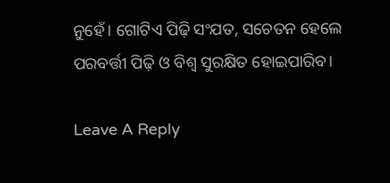ନୁହେଁ। ଗୋଟିଏ ପିଢ଼ି ସଂଯତ, ସଚେତନ ହେଲେ ପରବର୍ତ୍ତୀ ପିଢ଼ି ଓ ବିଶ୍ବ ସୁରକ୍ଷିତ ହୋଇପାରିବ।

Leave A Reply